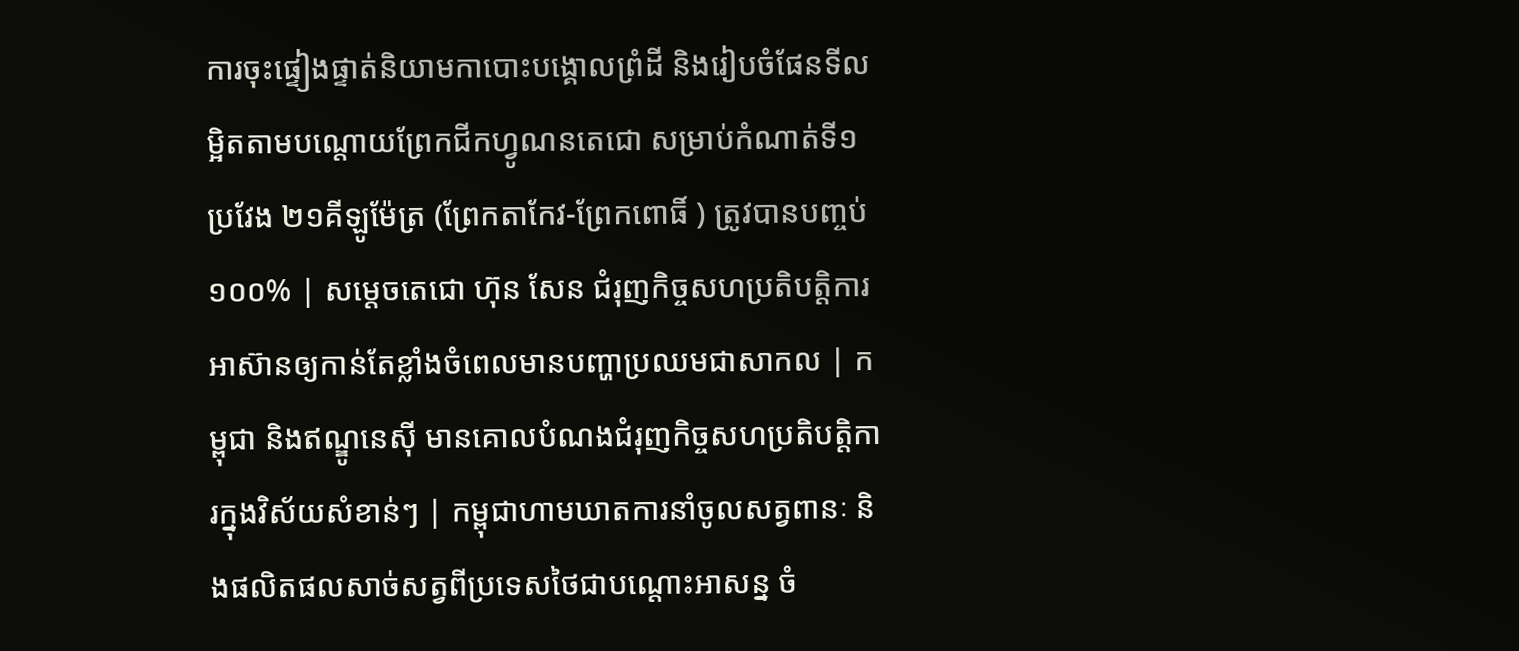ការចុះផ្ទៀងផ្ទាត់និយាមកាបោះបង្គោលព្រំដី និងរៀបចំផែនទីលម្អិតតាមបណ្តោយព្រែកជីកហ្វូណនតេជោ សម្រាប់កំណាត់ទី១ ប្រវែង ២១គីឡូម៉ែត្រ (ព្រែកតាកែវ-ព្រែកពោធិ៍ ) ត្រូវបានបញ្ចប់ ១០០% | សម្តេចតេជោ ហ៊ុន សែន ជំរុញកិច្ចសហប្រតិបត្តិការអាស៊ានឲ្យកាន់តែខ្លាំងចំពេលមានបញ្ហាប្រឈមជាសាកល | កម្ពុជា និងឥណ្ឌូនេស៊ី មានគោលបំណងជំរុញកិច្ចសហប្រតិបត្តិការក្នុងវិស័យសំខាន់ៗ | កម្ពុជាហាមឃាតការនាំចូលសត្វពានៈ និងផលិតផលសាច់សត្វពីប្រទេសថៃជាបណ្ដោះអាសន្ន ចំ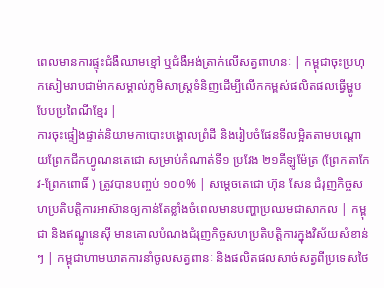ពេលមានការផ្ទុះជំងឺឈាមខ្មៅ ឬជំងឺអង់ត្រាក់លើសត្វពាហនៈ | កម្ពុជាចុះប្រហុកសៀមរាបជាម៉ាកសម្គាល់ភូមិសាស្ត្រទំនិញដើម្បីលើកកម្ពស់ផលិតផលធ្វើម្ហូបបែបប្រពៃណីខ្មែរ |
ការចុះផ្ទៀងផ្ទាត់និយាមកាបោះបង្គោលព្រំដី និងរៀបចំផែនទីលម្អិតតាមបណ្តោយព្រែកជីកហ្វូណនតេជោ សម្រាប់កំណាត់ទី១ ប្រវែង ២១គីឡូម៉ែត្រ (ព្រែកតាកែវ-ព្រែកពោធិ៍ ) ត្រូវបានបញ្ចប់ ១០០% | សម្តេចតេជោ ហ៊ុន សែន ជំរុញកិច្ចសហប្រតិបត្តិការអាស៊ានឲ្យកាន់តែខ្លាំងចំពេលមានបញ្ហាប្រឈមជាសាកល | កម្ពុជា និងឥណ្ឌូនេស៊ី មានគោលបំណងជំរុញកិច្ចសហប្រតិបត្តិការក្នុងវិស័យសំខាន់ៗ | កម្ពុជាហាមឃាតការនាំចូលសត្វពានៈ និងផលិតផលសាច់សត្វពីប្រទេសថៃ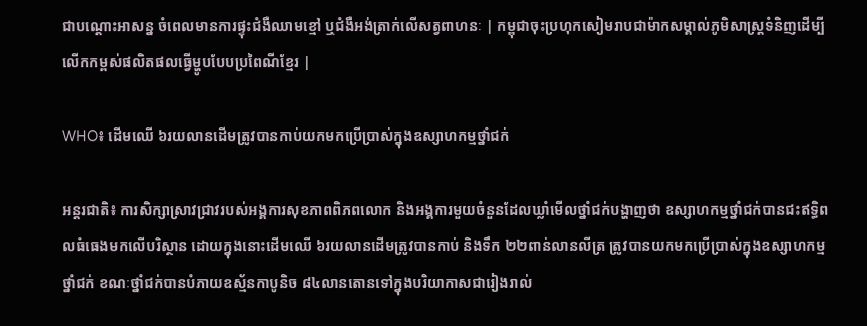ជាបណ្ដោះអាសន្ន ចំពេលមានការផ្ទុះជំងឺឈាមខ្មៅ ឬជំងឺអង់ត្រាក់លើសត្វពាហនៈ | កម្ពុជាចុះប្រហុកសៀមរាបជាម៉ាកសម្គាល់ភូមិសាស្ត្រទំនិញដើម្បីលើកកម្ពស់ផលិតផលធ្វើម្ហូបបែបប្រពៃណីខ្មែរ |

WHO៖ ដើមឈើ ៦រយលានដើមត្រូវបានកាប់យកមកប្រើប្រាស់ក្នុងឧស្សាហកម្មថ្នាំជក់

អន្តរជាតិ៖ ការសិក្សាស្រាវជ្រាវរបស់អង្គការសុខភាពពិភពលោក និងអង្គការមួយចំនួនដែលឃ្លាំមើលថ្នាំជក់បង្ហាញថា ឧស្សាហកម្មថ្នាំជក់បានជះឥទ្ធិពលធំធេងមកលើបរិស្ថាន ដោយក្នុងនោះដើមឈើ ៦រយលានដើមត្រូវបានកាប់ និងទឹក ២២ពាន់លានលីត្រ ត្រូវបានយកមកប្រើប្រាស់ក្នុងឧស្សាហកម្មថ្នាំជក់ ខណៈថ្នាំជក់បានបំភាយឧស្ម័នកាបូនិច ៨៤លានតោនទៅក្នុងបរិយាកាសជារៀងរាល់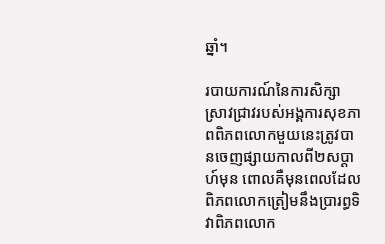ឆ្នាំ។

របាយការណ៍នៃការសិក្សាស្រាវជ្រាវរបស់អង្គការសុខភាពពិភពលោកមួយនេះត្រូវបានចេញផ្សាយកាលពី២សប្ដាហ៍មុន ពោលគឺមុនពេលដែលពិភពលោកត្រៀមនឹងប្រារព្ធទិវាពិភពលោក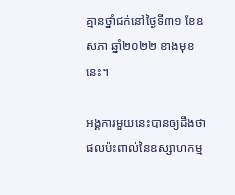គ្មានថ្នាំជក់នៅថ្ងៃទី៣១ ខែឧសភា ឆ្នាំ២០២២ ខាងមុខនេះ។

អង្គការមួយនេះបានឲ្យដឹងថា ផលប៉ះពាល់នៃឧស្សាហកម្ម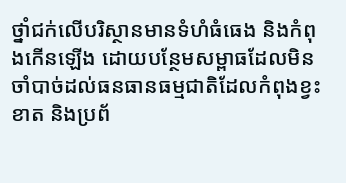ថ្នាំជក់លើបរិស្ថានមានទំហំធំធេង និងកំពុងកើនឡើង ដោយបន្ថែមសម្ពាធដែលមិនចាំបាច់ដល់ធនធានធម្មជាតិដែលកំពុងខ្វះខាត និងប្រព័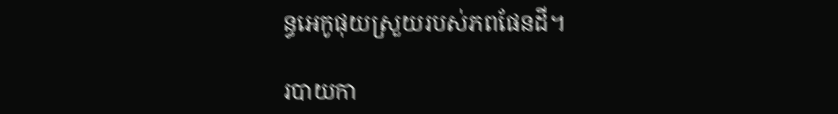ន្ធអេកូផុយស្រួយរបស់ភពផែនដី។

របាយកា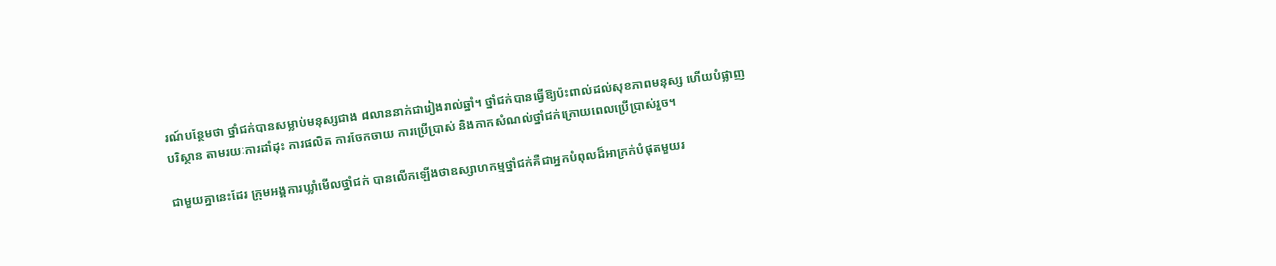រណ៍បន្ថែមថា ថ្នាំជក់បានសម្លាប់មនុស្សជាង ៨លាននាក់ជារៀងរាល់ឆ្នាំ។ ថ្នាំជក់បានធ្វើឱ្យប៉ះពាល់ដល់សុខភាពមនុស្ស ហើយបំផ្លាញបរិស្ថាន តាមរយៈការដាំដុះ ការផលិត ការចែកចាយ ការប្រើប្រាស់ និងកាកសំណល់ថ្នាំជក់ក្រោយពេលប្រើប្រាស់រួច។

ជាមួយគ្នានេះដែរ ក្រុមអង្គការឃ្លាំមើលថ្នាំជក់ បានលើកឡើងថាឧស្សាហកម្មថ្នាំជក់គឺជាអ្នកបំពុលដ៏អាក្រក់បំផុតមួយរ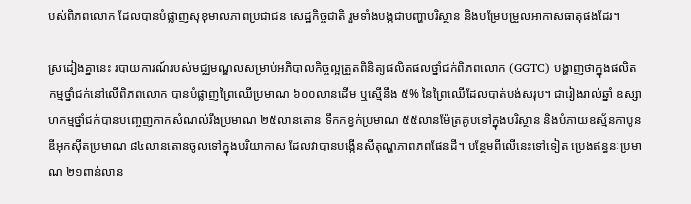បស់ពិភពលោក ដែលបានបំផ្លាញសុខុមាលភាពប្រជាជន សេដ្ឋកិច្ចជាតិ រួមទាំងបង្កជាបញ្ហាបរិស្ថាន និងបម្រែបម្រួលអាកាសធាតុផងដែរ។

ស្រដៀងគ្នានេះ របាយការណ៍របស់មជ្ឈមណ្ឌលសម្រាប់អភិបាលកិច្ចល្អតួ្រតពិនិត្យផលិតផលថ្នាំជក់ពិភពលោក (GGTC) បង្ហាញថាក្នុងផលិតកម្មថ្នាំជក់នៅលើពិភពលោក បានបំផ្លាញព្រៃឈើប្រមាណ ៦០០លានដើម ឬស្មើនឹង ៥% នៃព្រៃឈើដែលបាត់បង់សរុប។ ជារៀងរាល់ឆ្នាំ ឧស្សាហកម្មថ្នាំជក់បានបញ្ចេញកាកសំណល់រឹងប្រមាណ ២៥លានតោន ទឹកកខ្វក់ប្រមាណ ៥៥លានម៉ែត្រគូបទៅក្នុងបរិស្ថាន និងបំភាយឧស្ម័នកាបូនឌីអុកស៊ីតប្រមាណ ៨៤លានតោនចូលទៅក្នុងបរិយាកាស ដែលវាបានបង្កើនសីតុណ្ហភាពភពផែនដី។ បន្ថែមពីលើនេះទៅទៀត ប្រេងឥន្ធនៈប្រមាណ ២១ពាន់លាន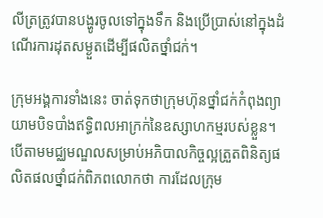លីត្រត្រូវបានបង្ហូរចូលទៅក្នុងទឹក និងប្រើប្រាស់នៅក្នុងដំណើរការដុតសម្ងួតដើម្បីផលិតថ្នាំជក់។

ក្រុមអង្គការទាំងនេះ ចាត់ទុកថាក្រុមហ៊ុនថ្នាំជក់កំពុងព្យាយាមបិទបាំងឥទ្ធិពលអាក្រក់នៃឧស្សាហកម្មរបស់ខ្លួន។ បើតាមមជ្ឈមណ្ឌលសម្រាប់អភិបាលកិច្ចល្អតួ្រតពិនិត្យផលិតផលថ្នាំជក់ពិភពលោកថា ការដែលក្រុម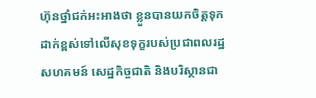ហ៊ុនថ្នាំជក់អះអាងថា ខ្លួនបានយកចិត្តទុកដាក់ខ្ពស់ទៅលើសុខទុក្ខរបស់ប្រជាពលរដ្ឋ សហគមន៍ សេដ្ឋកិច្ចជាតិ និងបរិស្ថានជា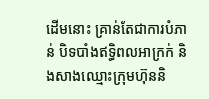ដើមនោះ គ្រាន់តែជាការបំភាន់ បិទបាំងឥទ្ធិពលអាក្រក់ និងសាងឈ្មោះក្រុមហ៊ុននិ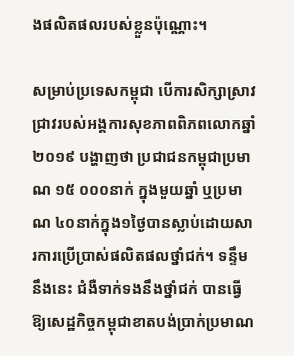ងផលិតផលរបស់ខ្លួនប៉ុណ្ណោះ។

សម្រាប់ប្រទេសកម្ពុជា បើការសិក្សាស្រាវជ្រាវរបស់អង្គការសុខភាពពិភពលោកឆ្នាំ២០១៩ បង្ហាញថា ប្រជាជនកម្ពុជាប្រមាណ ១៥ ០០០នាក់ ក្នុងមួយឆ្នាំ ឬប្រមាណ ៤០នាក់ក្នុង១ថ្ងៃបានស្លាប់ដោយសារការប្រើប្រាស់ផលិតផលថ្នាំជក់។ ទន្ទឹមនឹងនេះ ជំងឺទាក់ទងនឹងថ្នាំជក់ បានធ្វើឱ្យសេដ្ឋកិច្ចកម្ពុជាខាតបង់ប្រាក់ប្រមាណ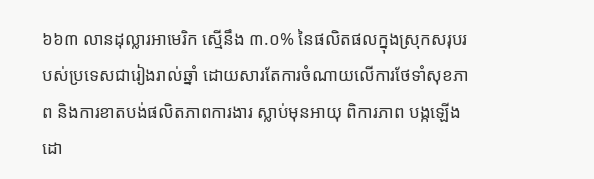៦៦៣ លានដុល្លារអាមេរិក ស្មើនឹង ៣.០% នៃផលិតផលក្នុងស្រុកសរុបរបស់ប្រទេសជារៀងរាល់ឆ្នាំ ដោយសារតែការចំណាយលើការថែទាំសុខភាព និងការខាតបង់ផលិតភាពការងារ ស្លាប់មុនអាយុ ពិការភាព បង្កឡើងដោ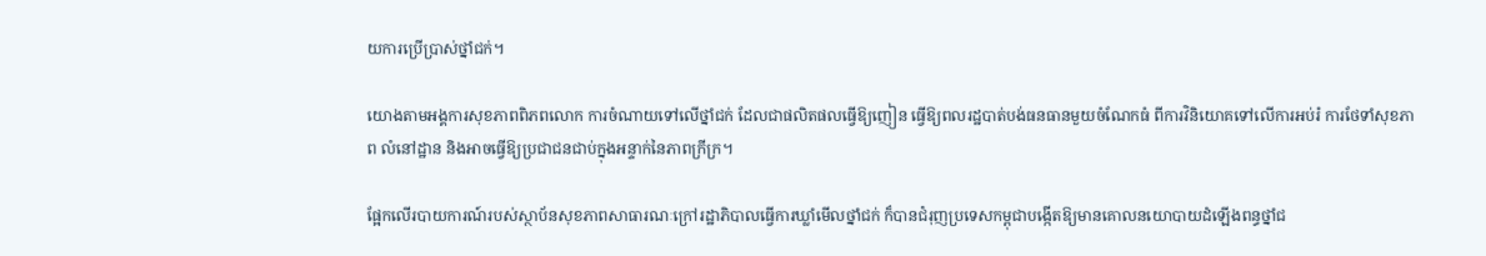យការប្រើប្រាស់ថ្នាំជក់។

យោងតាមអង្គការសុខភាពពិភពលោក ការចំណាយទៅលើថ្នាំជក់ ដែលជាផលិតផលធ្វើឱ្យញៀន ធ្វើឱ្យពលរដ្ឋបាត់បង់ធនធានមួយចំណែកធំ ពីការវិនិយោគទៅលើការអប់រំ ការថែទាំសុខភាព លំនៅដ្ឋាន និងអាចធ្វើឱ្យប្រជាជនជាប់ក្នុងអន្ទាក់នៃភាពក្រីក្រ។

ផ្អែកលើរបាយការណ៍របស់ស្ថាប័នសុខភាពសាធារណៈក្រៅរដ្ឋាភិបាលធ្វើការឃ្លាំមើលថ្នាំជក់ ក៏បានជំរុញប្រទេសកម្ពុជាបង្កើតឱ្យមានគោលនយោបាយដំឡើងពន្ធថ្នាំជ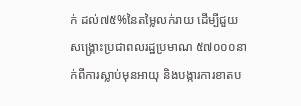ក់ ដល់៧៥%នៃតម្លៃលក់រាយ ដើម្បីជួយសង្គ្រោះប្រជាពលរដ្ឋប្រមាណ ៥៧០០០នាក់ពីការស្លាប់មុនអាយុ និងបង្ការការខាតប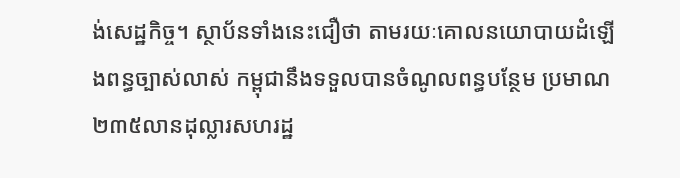ង់សេដ្ឋកិច្ច។ ស្ថាប័នទាំងនេះជឿថា តាមរយៈគោលនយោបាយដំឡើងពន្ធច្បាស់លាស់ កម្ពុជានឹងទទួលបានចំណូលពន្ធបន្ថែម ប្រមាណ ២៣៥លានដុល្លារសហរដ្ឋ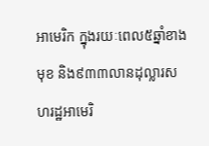អាមេរិក ក្នុងរយៈពេល៥ឆ្នាំខាងមុខ និង៩៣៣លានដុល្លារសហរដ្ឋអាមេរិ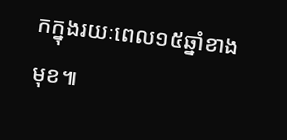កក្នុងរយៈពេល១៥ឆ្នាំខាងមុខ៕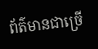ព័ត៌មានជាច្រើ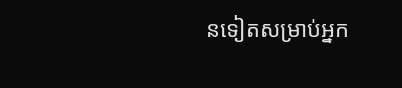នទៀតសម្រាប់អ្នក